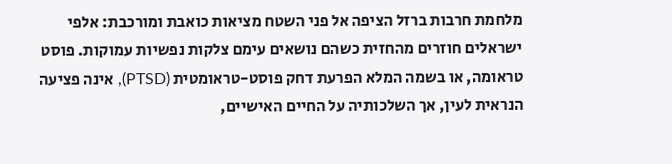מלחמת חרבות ברזל הציפה אל פני השטח מציאות כואבת ומורכבת: אלפי ישראלים חוזרים מהחזית כשהם נושאים עימם צלקות נפשיות עמוקות. פוסט טראומה, או בשמה המלא הפרעת דחק פוסט-טראומטית (PTSD), אינה פציעה הנראית לעין, אך השלכותיה על החיים האישיים,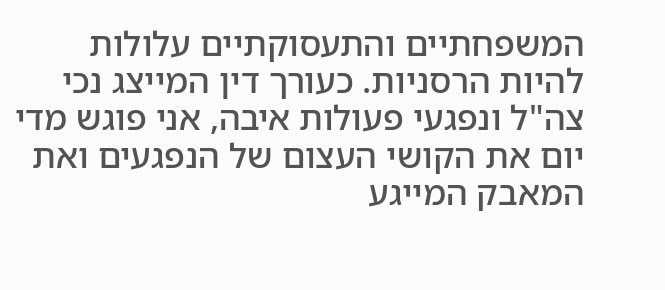המשפחתיים והתעסוקתיים עלולות להיות הרסניות. כעורך דין המייצג נכי צה"ל ונפגעי פעולות איבה, אני פוגש מדי יום את הקושי העצום של הנפגעים ואת המאבק המייגע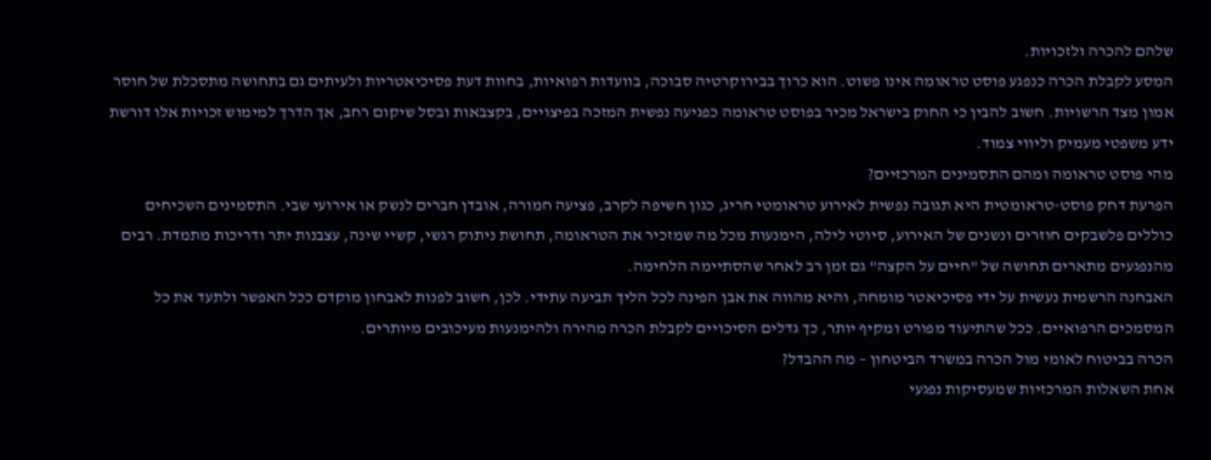שלהם להכרה ולזכויות.
המסע לקבלת הכרה כנפגע פוסט טראומה אינו פשוט. הוא כרוך בבירוקרטיה סבוכה, בוועדות רפואיות, בחוות דעת פסיכיאטריות ולעיתים גם בתחושה מתסכלת של חוסר אמון מצד הרשויות. חשוב להבין כי החוק בישראל מכיר בפוסט טראומה כפגיעה נפשית המזכה בפיצויים, בקצבאות ובסל שיקום רחב, אך הדרך למימוש זכויות אלו דורשת ידע משפטי מעמיק וליווי צמוד.
מהי פוסט טראומה ומהם התסמינים המרכזיים?
הפרעת דחק פוסט-טראומטית היא תגובה נפשית לאירוע טראומטי חריג, כגון חשיפה לקרב, פציעה חמורה, אובדן חברים לנשק או אירועי שבי. התסמינים השכיחים כוללים פלשבקים חוזרים ונשנים של האירוע, סיוטי לילה, הימנעות מכל מה שמזכיר את הטראומה, תחושת ניתוק רגשי, קשיי שינה, עצבנות יתר ודריכות מתמדת. רבים מהנפגעים מתארים תחושה של "חיים על הקצה" גם זמן רב לאחר שהסתיימה הלחימה.
האבחנה הרשמית נעשית על ידי פסיכיאטר מומחה, והיא מהווה את אבן הפינה לכל הליך תביעה עתידי. לכן, חשוב לפנות לאבחון מוקדם ככל האפשר ולתעד את כל המסמכים הרפואיים. ככל שהתיעוד מפורט ומקיף יותר, כך גדלים הסיכויים לקבלת הכרה מהירה ולהימנעות מעיכובים מיותרים.
הכרה בביטוח לאומי מול הכרה במשרד הביטחון – מה ההבדל?
אחת השאלות המרכזיות שמעסיקות נפגעי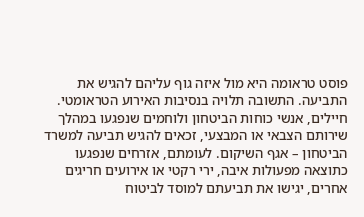פוסט טראומה היא מול איזה גוף עליהם להגיש את התביעה. התשובה תלויה בנסיבות האירוע הטראומטי. חיילים, אנשי כוחות הביטחון ולוחמים שנפגעו במהלך שירותם הצבאי או המבצעי, זכאים להגיש תביעה למשרד הביטחון – אגף השיקום. לעומתם, אזרחים שנפגעו כתוצאה מפעולות איבה, ירי רקטי או אירועים חריגים אחרים, יגישו את תביעתם למוסד לביטוח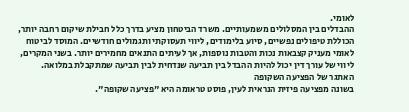לאומי.
ההבדלים בין המסלולים משמעותיים. משרד הביטחון מציע בדרך כלל חבילת שיקום רחבה יותר, הכוללת טיפולים נפשיים, סיוע בלימודים, ליווי תעסוקתי ותגמולים חודשיים. המוסד לביטוח לאומי מעניק קצבאות נכות והטבות נוספות, אך לעיתים התנאים מחמירים יותר. בשני המקרים, ליווי של עורך דין יכול להיות ההבדל בין תביעה שנדחית לבין תביעה שמתקבלת במלואה.
האתגר של הפציעה השקופה
בשונה מפציעה פיזית הנראית לעין, פוסט טראומה היא "פציעה שקופה".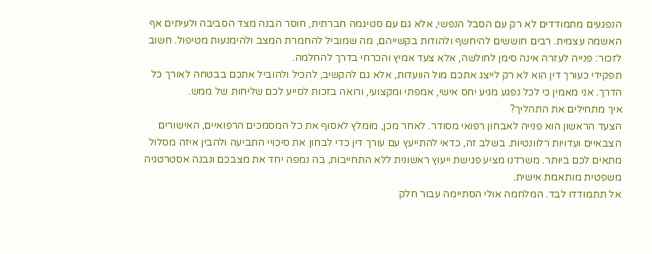הנפגעים מתמודדים לא רק עם הסבל הנפשי, אלא גם עם סטיגמה חברתית, חוסר הבנה מצד הסביבה ולעיתים אף האשמה עצמית. רבים חוששים להיחשף ולהודות בקשייהם, מה שמוביל להחמרת המצב ולהימנעות מטיפול. חשוב לזכור: פנייה לעזרה אינה סימן לחולשה, אלא צעד אמיץ והכרחי בדרך להחלמה.
תפקידי כעורך דין הוא לא רק לייצג אתכם מול הוועדות, אלא גם להקשיב, להכיל ולהוביל אתכם בבטחה לאורך כל הדרך. אני מאמין כי לכל נפגע מגיע יחס אישי, אמפתי ומקצועי, ורואה בזכות לסייע לכם שליחות של ממש.
איך מתחילים את התהליך?
הצעד הראשון הוא פנייה לאבחון רפואי מסודר. לאחר מכן, מומלץ לאסוף את כל המסמכים הרפואיים, האישורים הצבאיים ועדויות רלוונטיות. בשלב זה, כדאי להתייעץ עם עורך דין כדי לבחון את סיכויי התביעה ולהבין איזה מסלול מתאים לכם ביותר. משרדנו מציע פגישת ייעוץ ראשונית ללא התחייבות, בה נמפה יחד את מצבכם ונבנה אסטרטגיה משפטית מותאמת אישית.
אל תתמודדו לבד. המלחמה אולי הסתיימה עבור חלק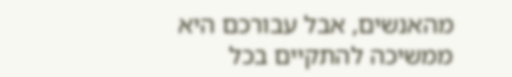מהאנשים, אבל עבורכם היא ממשיכה להתקיים בכל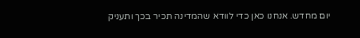יום מחדש. אנחנו כאן כדי לוודא שהמדינה תכיר בכך ותעניק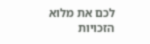לכם את מלוא הזכויות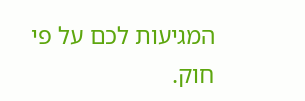המגיעות לכם על פי חוק.